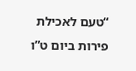“טעם לאכילת פירות ביום ט”ו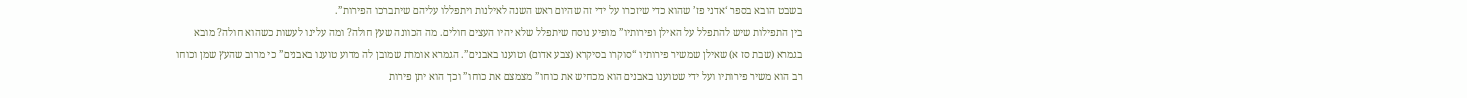בשבט הובא בספר ‘אדני פז’ שהוא כדי שיזכרו על ידי זה שהיום ראש השנה לאילנות ויתפללו עליהם שיתברכו הפירות”.
בין התפילות שיש להתפלל על האילן ופירותיו” מופיע נוסח שיתפלל שלא יהיו העצים חולים. מה הכוונה שעץ חולה? ומה עלינו לעשות כשהוא חולה? מובא בגמרא (שבת סז א) שאילן שמשיר פירותיו “סוקרו בסיקרא (צבע אדום) וטוענו באבנים”. הגמרא אומרת שמובן לה מדוע טוענו באבנים” כי מרוב שהעץ שמן וכוחו רב הוא משיר פירותיו ועל ידי שטוענו באבנים הוא מכחיש את כוחו” מצמצם את כוחו” וכך הוא יתן פירות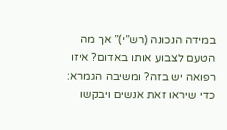במידה הנכונה (רש”י)” אך מה הטעם לצבוע אותו באדום? איזו רפואה יש בזה? ומשיבה הגמרא: כדי שיראו זאת אנשים ויבקשו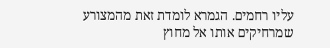עליו רחמים. הגמרא לומדת זאת מהמצורע שמרחיקים אותו אל מחוץ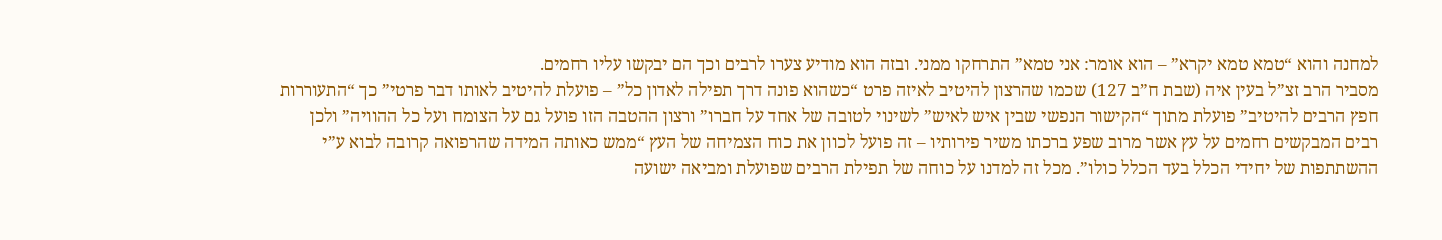למחנה והוא “טמא טמא יקרא” – הוא אומר: אני טמא” התרחקו ממני. ובזה הוא מודיע צערו לרבים וכך הם יבקשו עליו רחמים.
מסביר הרב זצ”ל בעין איה (שבת ח”ב 127) שכמו שהרצון להיטיב לאיזה פרט “כשהוא פונה דרך תפילה לאדון כל” – פועלת להיטיב לאותו דבר פרטי” כך “התעוררות חפץ הרבים להיטיב” פועלת מתוך “הקישור הנפשי שבין איש לאיש” לשינוי לטובה של אחד על חברו” ורצון ההטבה הזו פועל גם על הצומח ועל כל ההוויה” ולכן רבים המבקשים רחמים על עץ אשר מרוב שפע ברכתו משיר פירותיו – זה פועל לכוון את כוח הצמיחה של העץ “ממש כאותה המידה שהרפואה קרובה לבוא ע”י ההשתתפות של יחידי הכלל בעד הכלל כולו”. מכל זה למדנו על כוחה של תפילת הרבים שפועלת ומביאה ישועה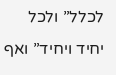לכלל” ולכל יחיד ויחיד” ואף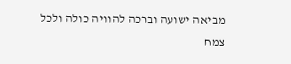מביאה ישועה וברכה להוויה כולה ולכל צמח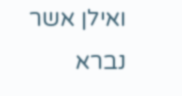ואילן אשר נברא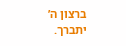ברצון ה’ יתברך.